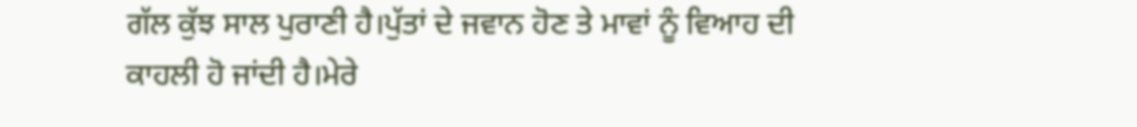ਗੱਲ ਕੁੱਝ ਸਾਲ ਪੁਰਾਣੀ ਹੈ।ਪੁੱਤਾਂ ਦੇ ਜਵਾਨ ਹੋਣ ਤੇ ਮਾਵਾਂ ਨੂੰ ਵਿਆਹ ਦੀ ਕਾਹਲੀ ਹੋ ਜਾਂਦੀ ਹੈ।ਮੇਰੇ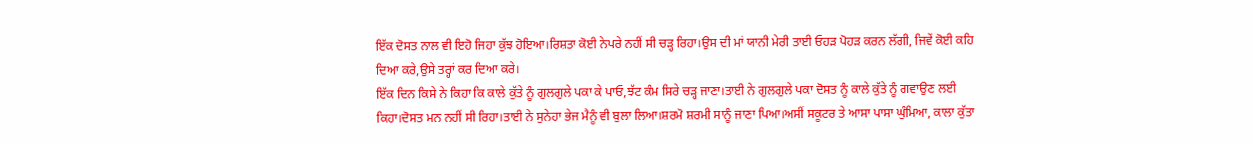ਇੱਕ ਦੋਸਤ ਨਾਲ ਵੀ ਇਹੋ ਜਿਹਾ ਕੁੱਝ ਹੋਇਆ।ਰਿਸ਼ਤਾ ਕੋਈ ਨੇਪਰੇ ਨਹੀਂ ਸੀ ਚੜ੍ਹ ਰਿਹਾ।ਉਸ ਦੀ ਮਾਂ ਯਾਨੀ ਮੇਰੀ ਤਾਈ ਓਹੜ ਪੋਹੜ ਕਰਨ ਲੱਗੀ, ਜਿਵੇਂ ਕੋਈ ਕਹਿ ਦਿਆ ਕਰੇ,ਉਸੇ ਤਰ੍ਹਾਂ ਕਰ ਦਿਆ ਕਰੇ।
ਇੱਕ ਦਿਨ ਕਿਸੇ ਨੇ ਕਿਹਾ ਕਿ ਕਾਲੇ ਕੁੱਤੇ ਨੂੰ ਗੁਲਗੁਲੇ ਪਕਾ ਕੇ ਪਾਓ,ਝੱਟ ਕੰਮ ਸਿਰੇ ਚੜ੍ਹ ਜਾਣਾ।ਤਾਈ ਨੇ ਗੁਲਗੁਲੇ ਪਕਾ ਦੋਸਤ ਨੂੰ ਕਾਲੇ ਕੁੱਤੇ ਨੂੰ ਗਵਾਉਣ ਲਈ ਕਿਹਾ।ਦੋਸਤ ਮਨ ਨਹੀਂ ਸੀ ਰਿਹਾ।ਤਾਈ ਨੇ ਸੁਨੇਹਾ ਭੇਜ ਮੈਨੂੰ ਵੀ ਬੁਲਾ ਲਿਆ।ਸ਼ਰਮੋ ਸ਼ਰਮੀ ਸਾਨੂੰ ਜਾਣਾ ਪਿਆ।ਅਸੀਂ ਸਕੂਟਰ ਤੇ ਆਸਾ ਪਾਸਾ ਘੁੰਮਿਆ, ਕਾਲਾ ਕੁੱਤਾ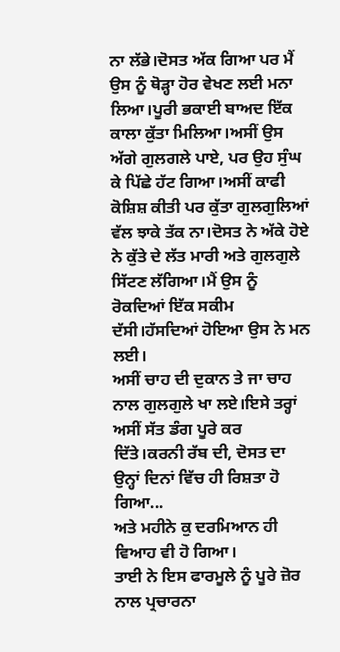ਨਾ ਲੱਭੇ।ਦੋਸਤ ਅੱਕ ਗਿਆ ਪਰ ਮੈਂ ਉਸ ਨੂੰ ਥੋੜ੍ਹਾ ਹੋਰ ਵੇਖਣ ਲਈ ਮਨਾ ਲਿਆ।ਪੂਰੀ ਭਕਾਈ ਬਾਅਦ ਇੱਕ ਕਾਲਾ ਕੁੱਤਾ ਮਿਲਿਆ।ਅਸੀਂ ਉਸ ਅੱਗੇ ਗੁਲਗਲੇ ਪਾਏ, ਪਰ ਉਹ ਸੁੰਘ ਕੇ ਪਿੱਛੇ ਹੱਟ ਗਿਆ।ਅਸੀਂ ਕਾਫੀ ਕੋਸ਼ਿਸ਼ ਕੀਤੀ ਪਰ ਕੁੱਤਾ ਗੁਲਗੁਲਿਆਂ ਵੱਲ ਝਾਕੇ ਤੱਕ ਨਾ।ਦੋਸਤ ਨੇ ਅੱਕੇ ਹੋਏ ਨੇ ਕੁੱਤੇ ਦੇ ਲੱਤ ਮਾਰੀ ਅਤੇ ਗੁਲਗੁਲੇ ਸਿੱਟਣ ਲੱਗਿਆ।ਮੈਂ ਉਸ ਨੂੰ ਰੋਕਦਿਆਂ ਇੱਕ ਸਕੀਮ ਦੱਸੀ।ਹੱਸਦਿਆਂ ਹੋਇਆ ਉਸ ਨੇ ਮਨ ਲਈ।
ਅਸੀਂ ਚਾਹ ਦੀ ਦੁਕਾਨ ਤੇ ਜਾ ਚਾਹ ਨਾਲ ਗੁਲਗੁਲੇ ਖਾ ਲਏ।ਇਸੇ ਤਰ੍ਹਾਂ ਅਸੀਂ ਸੱਤ ਡੰਗ ਪੂਰੇ ਕਰ ਦਿੱਤੇ।ਕਰਨੀ ਰੱਬ ਦੀ, ਦੋਸਤ ਦਾ ਉਨ੍ਹਾਂ ਦਿਨਾਂ ਵਿੱਚ ਹੀ ਰਿਸ਼ਤਾ ਹੋ ਗਿਆ...
ਅਤੇ ਮਹੀਨੇ ਕੁ ਦਰਮਿਆਨ ਹੀ ਵਿਆਹ ਵੀ ਹੋ ਗਿਆ।
ਤਾਈ ਨੇ ਇਸ ਫਾਰਮੂਲੇ ਨੂੰ ਪੂਰੇ ਜ਼ੋਰ ਨਾਲ ਪ੍ਰਚਾਰਨਾ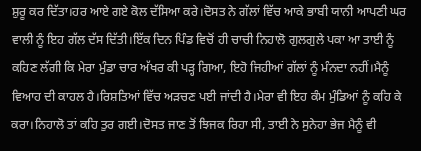ਸ਼ੁਰੂ ਕਰ ਦਿੱਤਾ।ਹਰ ਆਏ ਗਏ ਕੋਲ ਦੱਸਿਆ ਕਰੇ।ਦੋਸਤ ਨੇ ਗੱਲਾਂ ਵਿੱਚ ਆਕੇ ਭਾਬੀ ਯਾਨੀ ਆਪਣੀ ਘਰ ਵਾਲੀ ਨੂੰ ਇਹ ਗੱਲ ਦੱਸ ਦਿੱਤੀ।ਇੱਕ ਦਿਨ ਪਿੰਡ ਵਿਚੋਂ ਹੀ ਚਾਚੀ ਨਿਹਾਲੋ ਗੁਲਗੁਲੇ ਪਕਾ ਆ ਤਾਈ ਨੂੰ ਕਹਿਣ ਲੱਗੀ ਕਿ ਮੇਰਾ ਮੁੰਡਾ ਚਾਰ ਅੱਖਰ ਕੀ ਪੜ੍ਹ ਗਿਆ, ਇਹੋ ਜਿਹੀਆਂ ਗੱਲਾਂ ਨੂੰ ਮੰਨਦਾ ਨਹੀਂ।ਮੈਨੂੰ ਵਿਆਹ ਦੀ ਕਾਹਲ ਹੈ।ਰਿਸ਼ਤਿਆਂ ਵਿੱਚ ਅੜਚਣ ਪਈ ਜਾਂਦੀ ਹੈ।ਮੇਰਾ ਵੀ ਇਹ ਕੰਮ ਮੁੰਡਿਆਂ ਨੂੰ ਕਹਿ ਕੇ ਕਰਾ।ਨਿਹਾਲੋ ਤਾਂ ਕਹਿ ਤੁਰ ਗਈ।ਦੋਸਤ ਜਾਣ ਤੋਂ ਝਿਜਕ ਰਿਹਾ ਸੀ, ਤਾਈ ਨੇ ਸੁਨੇਹਾ ਭੇਜ ਮੈਨੂੰ ਵੀ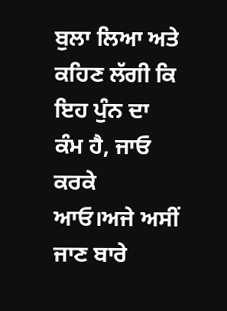ਬੁਲਾ ਲਿਆ ਅਤੇ ਕਹਿਣ ਲੱਗੀ ਕਿ ਇਹ ਪੁੰਨ ਦਾ ਕੰਮ ਹੈ, ਜਾਓ ਕਰਕੇ ਆਓ।ਅਜੇ ਅਸੀਂ ਜਾਣ ਬਾਰੇ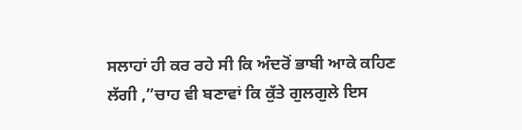ਸਲਾਹਾਂ ਹੀ ਕਰ ਰਹੇ ਸੀ ਕਿ ਅੰਦਰੋਂ ਭਾਬੀ ਆਕੇ ਕਹਿਣ ਲੱਗੀ ,”ਚਾਹ ਵੀ ਬਣਾਵਾਂ ਕਿ ਕੁੱਤੇ ਗੁਲਗੁਲੇ ਇਸ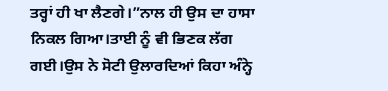ਤਰ੍ਹਾਂ ਹੀ ਖਾ ਲੈਣਗੇ।”ਨਾਲ ਹੀ ਉਸ ਦਾ ਹਾਸਾ ਨਿਕਲ ਗਿਆ।ਤਾਈ ਨੂੰ ਵੀ ਭਿਣਕ ਲੱਗ ਗਈ।ਉਸ ਨੇ ਸੋਟੀ ਉਲਾਰਦਿਆਂ ਕਿਹਾ ਅੰਨ੍ਹੇ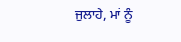ਜੁਲਾਹੇ, ਮਾਂ ਨੂੰ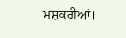ਮਸ਼ਕਰੀਆਂ।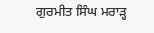ਗੁਰਮੀਤ ਸਿੰਘ ਮਰਾੜ੍ਹ